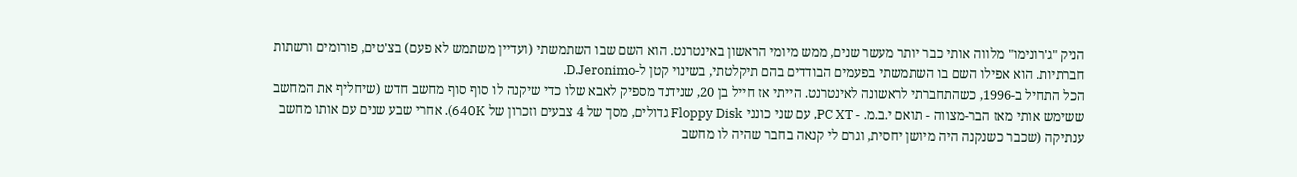הניק "ג'רונימו" מלווה אותי כבר יותר מעשר שנים, ממש מיומי הראשון באינטרנט. הוא השם שבו השתמשתי (ועדיין משתמש לא פעם) בצ'טים, פורומים ורשתות חברתיות. הוא אפילו השם בו השתמשתי בפעמים הבודדים בהם תיקלטתי, בשינוי קטן ל-D.Jeronimo.
הכל התחיל ב-1996, כשהתחברתי לראשונה לאינטרנט. הייתי אז חייל בן 20, שנידנד מספיק לאבא שלו כדי שיקנה לו סוף סוף מחשב חדש (שיחליף את המחשב ששימש אותי מאז הבר-מצווה - תואם י.ב.מ. - PC XT, עם שני כונני Floppy Disk גדולים, מסך של 4 צבעים וזכרון של 640K). אחרי שבע שנים עם אותו מחשב ענתיקה (שכבר כשנקנה היה מיושן יחסית, וגרם לי קנאה בחבר שהיה לו מחשב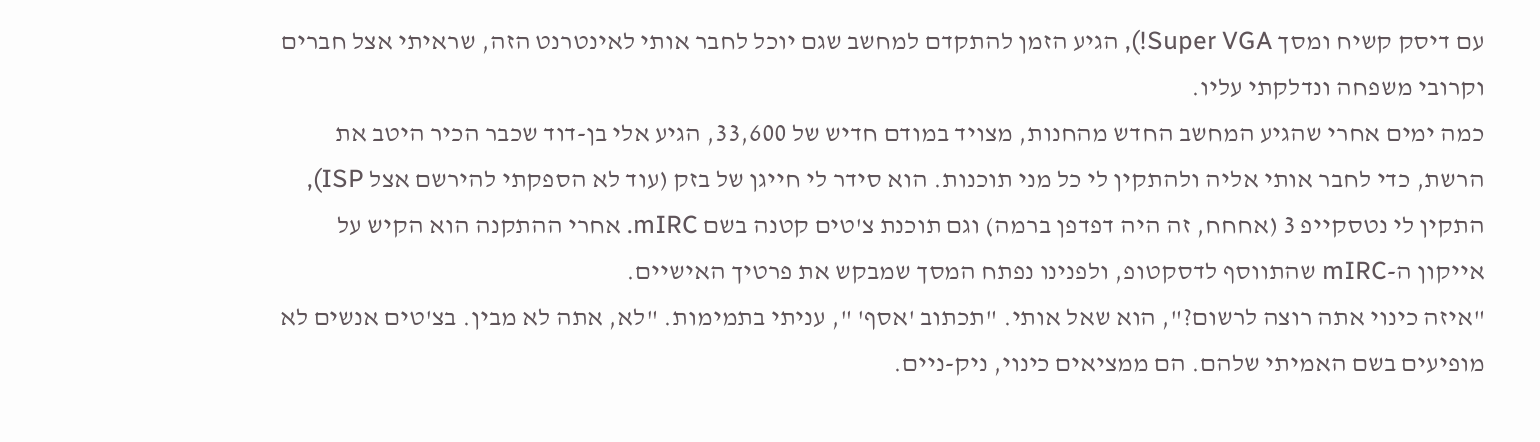עם דיסק קשיח ומסך Super VGA!), הגיע הזמן להתקדם למחשב שגם יוכל לחבר אותי לאינטרנט הזה, שראיתי אצל חברים וקרובי משפחה ונדלקתי עליו.
כמה ימים אחרי שהגיע המחשב החדש מהחנות, מצויד במודם חדיש של 33,600, הגיע אלי בן-דוד שכבר הכיר היטב את הרשת, כדי לחבר אותי אליה ולהתקין לי כל מני תוכנות. הוא סידר לי חייגן של בזק (עוד לא הספקתי להירשם אצל ISP), התקין לי נטסקייפ 3 (אחחח, זה היה דפדפן ברמה) וגם תוכנת צ'טים קטנה בשם mIRC. אחרי ההתקנה הוא הקיש על אייקון ה-mIRC שהתווסף לדסקטופ, ולפנינו נפתח המסך שמבקש את פרטיך האישיים.
"איזה כינוי אתה רוצה לרשום?", הוא שאל אותי. "תכתוב 'אסף' ", עניתי בתמימות. "לא, אתה לא מבין. בצ'טים אנשים לא מופיעים בשם האמיתי שלהם. הם ממציאים כינוי, ניק-ניים.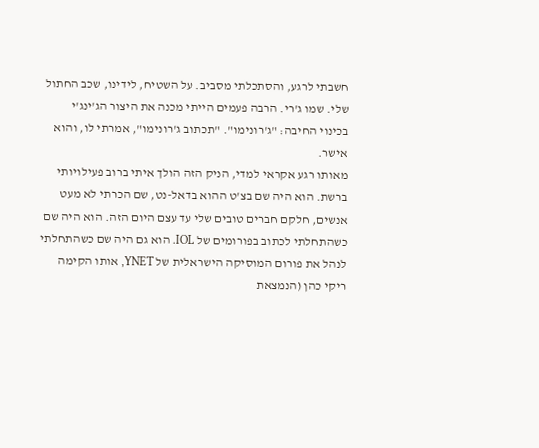חשבתי לרגע, והסתכלתי מסביב. על השטיח, לידינו, שכב החתול שלי. שמו ג'רי. הרבה פעמים הייתי מכנה את היצור הג'ינג'י בכינוי החיבה: "ג'רונימו". "תכתוב ג'רונימו", אמרתי לו, והוא אישר.
מאותו רגע אקראי למדי, הניק הזה הולך איתי ברוב פעילויותי ברשת. הוא היה שם בצ'ט ההוא בדאל-נט, שם הכרתי לא מעט אנשים, חלקם חברים טובים שלי עד עצם היום הזה. הוא היה שם כשהתחלתי לכתוב בפורומים של IOL. הוא גם היה שם כשהתחלתי לנהל את פורום המוסיקה הישראלית של YNET, אותו הקימה ריקי כהן (הנמצאת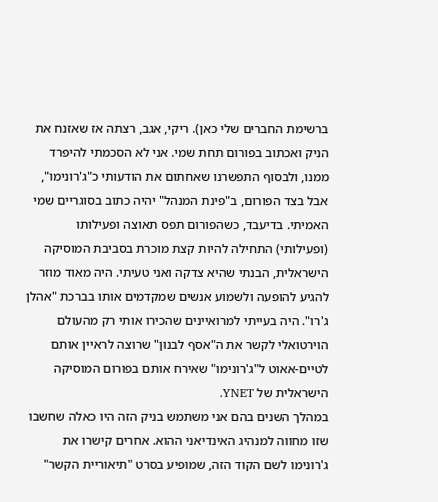ברשימת החברים שלי כאן). ריקי, אגב, רצתה אז שאזנח את הניק ואכתוב בפורום תחת שמי. אני לא הסכמתי להיפרד ממנו, ולבסוף התפשרנו שאחתום את הודעותי כ"ג'רונימו", אבל בצד הפורום, ב"פינת המנהל" יהיה כתוב בסוגריים שמי האמיתי. בדיעבד, כשהפורום תפס תאוצה ופעילותו (ופעילותי) התחילה להיות קצת מוכרת בסביבת המוסיקה הישראלית, הבנתי שהיא צדקה ואני טעיתי. היה מאוד מוזר להגיע להופעה ולשמוע אנשים שמקדמים אותו בברכת "אהלן ג'רו". היה בעייתי למרואיינים שהכירו אותי רק מהעולם הוירטואלי לקשר את ה"אסף לבנון" שרוצה לראיין אותם לטיים-אאוט ל"ג'רונימו" שאירח אותם בפורום המוסיקה הישראלית של YNET.
במהלך השנים בהם אני משתמש בניק הזה היו כאלה שחשבו שזו מחווה למנהיג האינדיאני ההוא. אחרים קישרו את ג'רונימו לשם הקוד הזה, שמופיע בסרט "תיאוריית הקשר"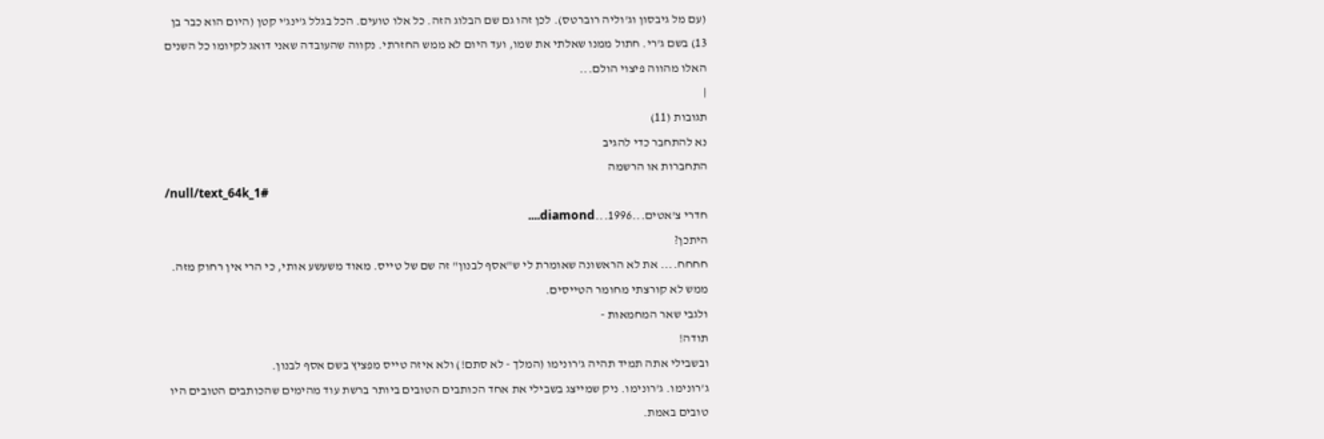(עם מל גיבסון וג'וליה רוברטס). לכן זהו גם שם הבלוג הזה. כל אלו טועים. הכל בגלל ג'ינג'י קטן (היום הוא כבר בן 13) בשם ג'רי. חתול ממנו שאלתי את שמו, ועד היום לא ממש החזרתי. נקווה שהעובדה שאני דואג לקיומו כל השנים האלו מהווה פיצוי הולם...
|
תגובות (11)
נא להתחבר כדי להגיב
התחברות או הרשמה
/null/text_64k_1#
חדרי צ'אטים...1996...diamond....
היתכן?
חחחח.... את לא הראשונה שאומרת לי ש"אסף לבנון" זה שם של טייס. מאוד משעשע אותי, כי הרי אין רחוק מזה. ממש לא קורצתי מחומר הטייסים.
ולגבי שאר המחמאות -
תודה!
ובשבילי אתה תמיד תהיה ג'רונימו (המלך - לא סתם!) ולא איזה טייס מפציץ בשם אסף לבנון.
ג'רונימו. ג'רונימו. ניק שמייצג בשבילי את אחד הכותבים הטובים ביותר ברשת עוד מהימים שהכותבים הטובים היו טובים באמת.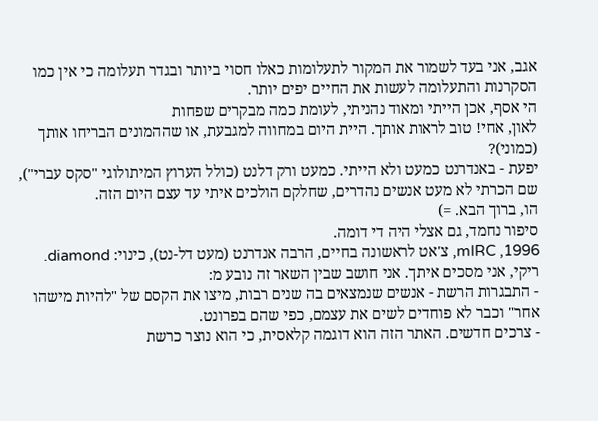אגב, אני בעד לשמור את המקור לתעלומות כאלו חסוי ביותר ובגדר תעלומה כי אין כמו הסקרנות והתעלומה לעשות את החיים יפים יותר.
הי אסף, אכן הייתי ומאוד נהניתי, לעומת כמה מבקרים שפחות
לאון, אחי! טוב לראות אותך. היית היום במחווה למגבעת, או שההמונים הבריחו אותך (כמוני)?
יפעת - באנדרנט כמעט ולא הייתי. כמעט ורק דלנט (כולל הערוץ המיתולוגי "סקס עברי"), שם הכרתי לא מעט אנשים נהדרים, שחלקם הולכים איתי עד עצם היום הזה.
הו, ברוך הבא. =)
סיפור נחמד, גם אצלי היה די דומה.
1996, mIRC, צ'אט לראשונה בחיים, הרבה אנדרנט (מעט דל-נט), כינוי: diamond.
ריקי, אני מסכים איתך. אני חושב שבין השאר זה נובע מ:
- התבגרות הרשת - אנשים שנמצאים בה שנים רבות, מיצו את הקסם של "להיות מישהו אחר" וכבר לא פוחדים לשים את עצמם, כפי שהם בפרונט.
- צרכים חדשים. האתר הזה הוא דוגמה קלאסית, כי הוא נוצר כרשת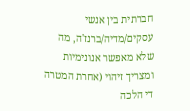חברתית בין אנשי עסקים/מדיה/ברנז'ה, מה שלא מאפשר אנונימיות ומצריך זיהוי (אחרת המטרה די הלכה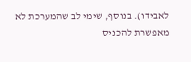לאבידו). בנוסף, שימי לב שהמערכת לא מאפשרת להכניס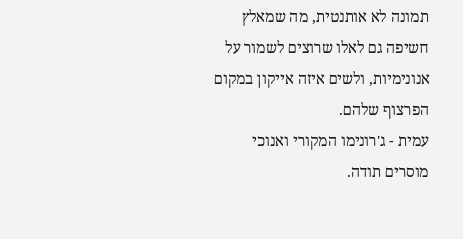תמונה לא אותנטית, מה שמאלץ חשיפה גם לאלו שרוצים לשמור על אנונימיות, ולשים איזה אייקון במקום הפרצוף שלהם.
עמית - ג'רונימו המקורי ואנוכי מוסרים תודה.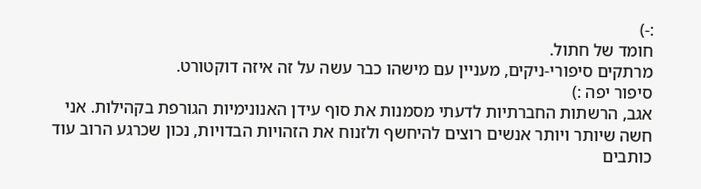:-)
חומד של חתול.
מרתקים סיפורי-ניקים, מעניין עם מישהו כבר עשה על זה איזה דוקטורט.
סיפור יפה :)
אגב, הרשתות החברתיות לדעתי מסמנות את סוף עידן האנונימיות הגורפת בקהילות. אני חשה שיותר ויותר אנשים רוצים להיחשף ולזנוח את הזהויות הבדויות, נכון שכרגע הרוב עוד כותבים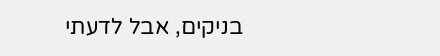בניקים, אבל לדעתי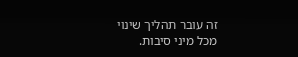זה עובר תהליך שינוי מכל מיני סיבות.